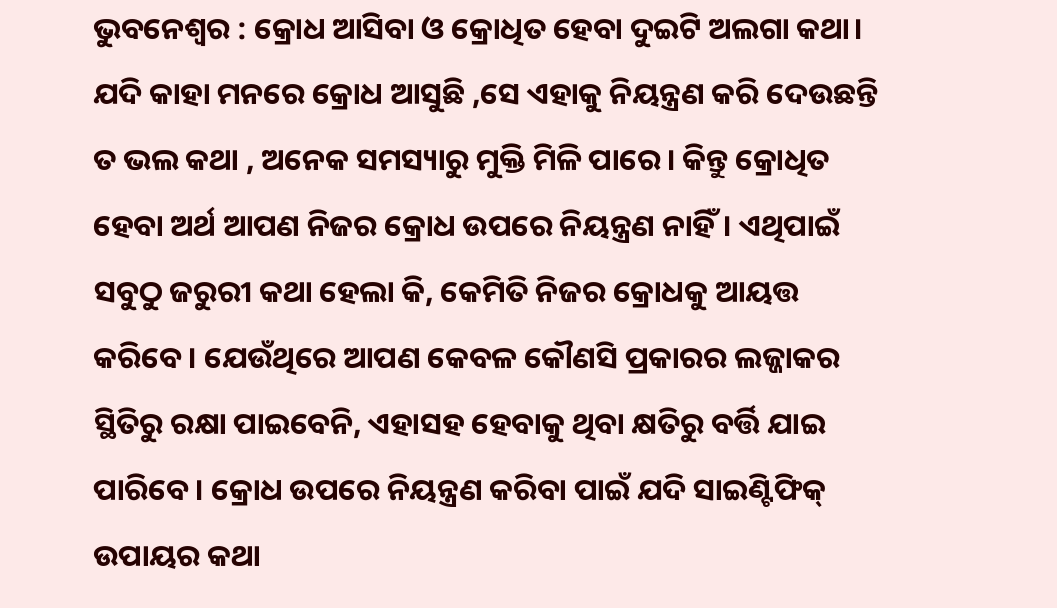ଭୁବନେଶ୍ୱର : କ୍ରୋଧ ଆସିବା ଓ କ୍ରୋଧିତ ହେବା ଦୁଇଟି ଅଲଗା କଥା। ଯଦି କାହା ମନରେ କ୍ରୋଧ ଆସୁଛି ,ସେ ଏହାକୁ ନିୟନ୍ତ୍ରଣ କରି ଦେଉଛନ୍ତି ତ ଭଲ କଥା , ଅନେକ ସମସ୍ୟାରୁ ମୁକ୍ତି ମିଳି ପାରେ। କିନ୍ତୁ କ୍ରୋଧିତ ହେବା ଅର୍ଥ ଆପଣ ନିଜର କ୍ରୋଧ ଉପରେ ନିୟନ୍ତ୍ରଣ ନାହିଁ। ଏଥିପାଇଁ ସବୁଠୁ ଜରୁରୀ କଥା ହେଲା କି, କେମିତି ନିଜର କ୍ରୋଧକୁ ଆୟତ୍ତ କରିବେ। ଯେଉଁଥିରେ ଆପଣ କେବଳ କୌଣସି ପ୍ରକାରର ଲଜ୍ଜାକର ସ୍ଥିତିରୁ ରକ୍ଷା ପାଇବେନି, ଏହାସହ ହେବାକୁ ଥିବା କ୍ଷତିରୁ ବର୍ତ୍ତି ଯାଇ ପାରିବେ। କ୍ରୋଧ ଉପରେ ନିୟନ୍ତ୍ରଣ କରିବା ପାଇଁ ଯଦି ସାଇଣ୍ଟିଫିକ୍ ଉପାୟର କଥା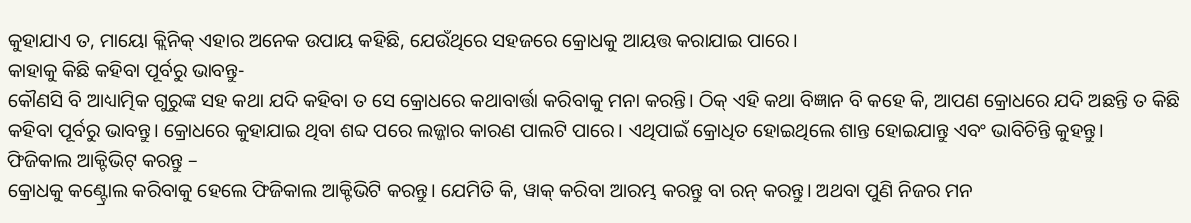କୁହାଯାଏ ତ, ମାୟୋ କ୍ଲିନିକ୍ ଏହାର ଅନେକ ଉପାୟ କହିଛି, ଯେଉଁଥିରେ ସହଜରେ କ୍ରୋଧକୁ ଆୟତ୍ତ କରାଯାଇ ପାରେ।
କାହାକୁ କିଛି କହିବା ପୂର୍ବରୁ ଭାବନ୍ତୁ-
କୌଣସି ବି ଆଧ୍ୟାତ୍ମିକ ଗୁରୁଙ୍କ ସହ କଥା ଯଦି କହିବା ତ ସେ କ୍ରୋଧରେ କଥାବାର୍ତ୍ତା କରିବାକୁ ମନା କରନ୍ତି। ଠିକ୍ ଏହି କଥା ବିଜ୍ଞାନ ବି କହେ କି, ଆପଣ କ୍ରୋଧରେ ଯଦି ଅଛନ୍ତି ତ କିଛି କହିବା ପୂର୍ବରୁ ଭାବନ୍ତୁ। କ୍ରୋଧରେ କୁହାଯାଇ ଥିବା ଶବ୍ଦ ପରେ ଲଜ୍ଜାର କାରଣ ପାଲଟି ପାରେ। ଏଥିପାଇଁ କ୍ରୋଧିତ ହୋଇଥିଲେ ଶାନ୍ତ ହୋଇଯାନ୍ତୁ ଏବଂ ଭାବିଚିନ୍ତି କୁହନ୍ତୁ।
ଫିଜିକାଲ ଆକ୍ଟିଭିଟ୍ କରନ୍ତୁ –
କ୍ରୋଧକୁ କଣ୍ଟ୍ରୋଲ କରିବାକୁ ହେଲେ ଫିଜିକାଲ ଆକ୍ଟିଭିଟି କରନ୍ତୁ। ଯେମିତି କି, ୱାକ୍ କରିବା ଆରମ୍ଭ କରନ୍ତୁ ବା ରନ୍ କରନ୍ତୁ। ଅଥବା ପୁଣି ନିଜର ମନ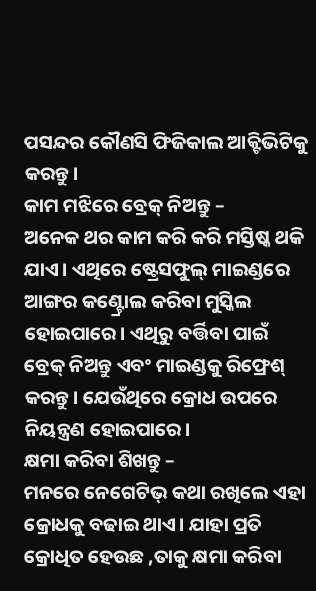ପସନ୍ଦର କୌଣସି ଫିଜିକାଲ ଆକ୍ଟିଭିଟିକୁ କରନ୍ତୁ।
କାମ ମଝିରେ ବ୍ରେକ୍ ନିଅନ୍ତୁ –
ଅନେକ ଥର କାମ କରି କରି ମସ୍ତିଷ୍କ ଥକି ଯାଏ। ଏଥିରେ ଷ୍ଟ୍ରେସଫୁଲ୍ ମାଇଣ୍ଡରେ ଆଙ୍ଗର କଣ୍ଟ୍ରୋଲ କରିବା ମୁସ୍କିଲ ହୋଇପାରେ। ଏଥିରୁ ବର୍ତ୍ତିବା ପାଇଁ ବ୍ରେକ୍ ନିଅନ୍ତୁ ଏବଂ ମାଇଣ୍ଡକୁ ରିଫ୍ରେଶ୍ କରନ୍ତୁ। ଯେଉଁଥିରେ କ୍ରୋଧ ଉପରେ ନିୟନ୍ତ୍ରଣ ହୋଇପାରେ।
କ୍ଷମା କରିବା ଶିଖନ୍ତୁ –
ମନରେ ନେଗେଟିଭ୍ କଥା ରଖିଲେ ଏହା କ୍ରୋଧକୁ ବଢାଇ ଥାଏ। ଯାହା ପ୍ରତି କ୍ରୋଧିତ ହେଉଛ ,ତାକୁ କ୍ଷମା କରିବା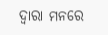ଦ୍ୱାରା ମନରେ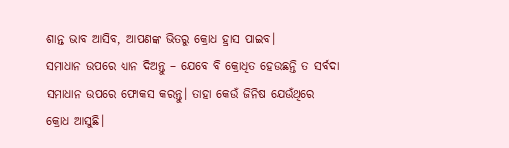ଶାନ୍ତ ଭାବ ଆସିବ, ଆପଣଙ୍କ ଭିତରୁ କ୍ରୋଧ ହ୍ରାସ ପାଇବ।
ସମାଧାନ ଉପରେ ଧ୍ୟାନ ଦିଅନ୍ତୁ – ଯେବେ ବି କ୍ରୋଧିତ ହେଉଛନ୍ତି ତ ସର୍ବଦା ସମାଧାନ ଉପରେ ଫୋକସ କରନ୍ତୁ। ତାହା କେଉଁ ଜିନିଷ ଯେଉଁଥିରେ କ୍ରୋଧ ଆସୁଛି।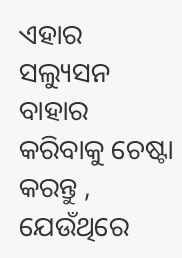ଏହାର ସଲ୍ୟୁସନ ବାହାର କରିବାକୁ ଚେଷ୍ଟା କରନ୍ତୁ , ଯେଉଁଥିରେ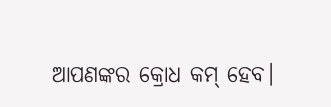ଆପଣଙ୍କର କ୍ରୋଧ କମ୍ ହେବ।